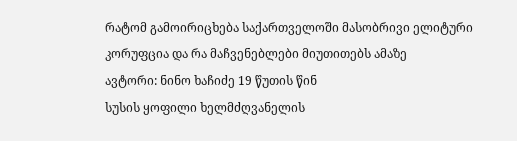რატომ გამოირიცხება საქართველოში მასობრივი ელიტური კორუფცია და რა მაჩვენებლები მიუთითებს ამაზე
ავტორი: ნინო ხაჩიძე 19 წუთის წინ
სუსის ყოფილი ხელმძღვანელის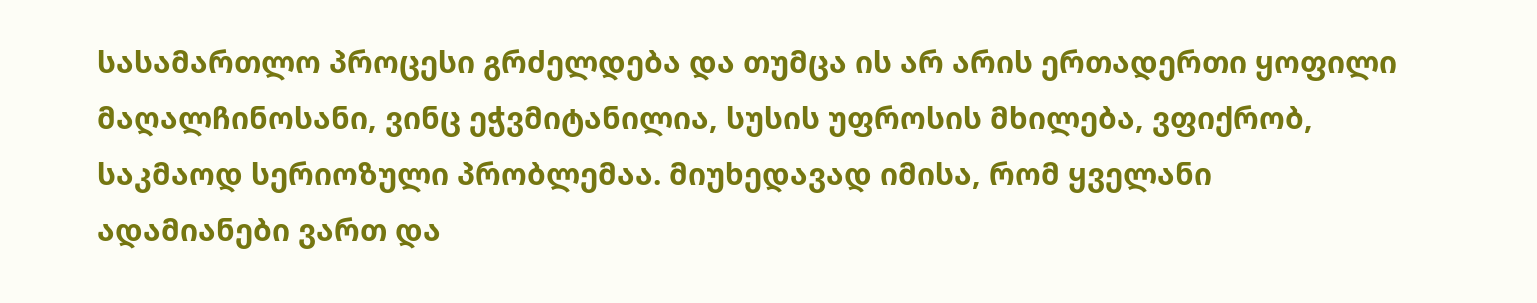სასამართლო პროცესი გრძელდება და თუმცა ის არ არის ერთადერთი ყოფილი მაღალჩინოსანი, ვინც ეჭვმიტანილია, სუსის უფროსის მხილება, ვფიქრობ, საკმაოდ სერიოზული პრობლემაა. მიუხედავად იმისა, რომ ყველანი ადამიანები ვართ და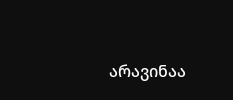არავინაა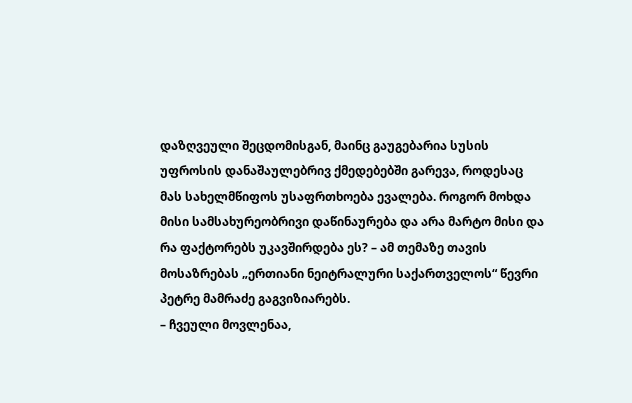დაზღვეული შეცდომისგან, მაინც გაუგებარია სუსის უფროსის დანაშაულებრივ ქმედებებში გარევა, როდესაც მას სახელმწიფოს უსაფრთხოება ევალება. როგორ მოხდა მისი სამსახურეობრივი დაწინაურება და არა მარტო მისი და რა ფაქტორებს უკავშირდება ეს? – ამ თემაზე თავის მოსაზრებას „ერთიანი ნეიტრალური საქართველოს“ წევრი პეტრე მამრაძე გაგვიზიარებს.
– ჩვეული მოვლენაა,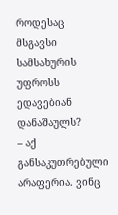როდესაც მსგავსი სამსახურის უფროსს ედავებიან დანაშაულს?
– აქ განსაკუთრებული არაფერია. ვინც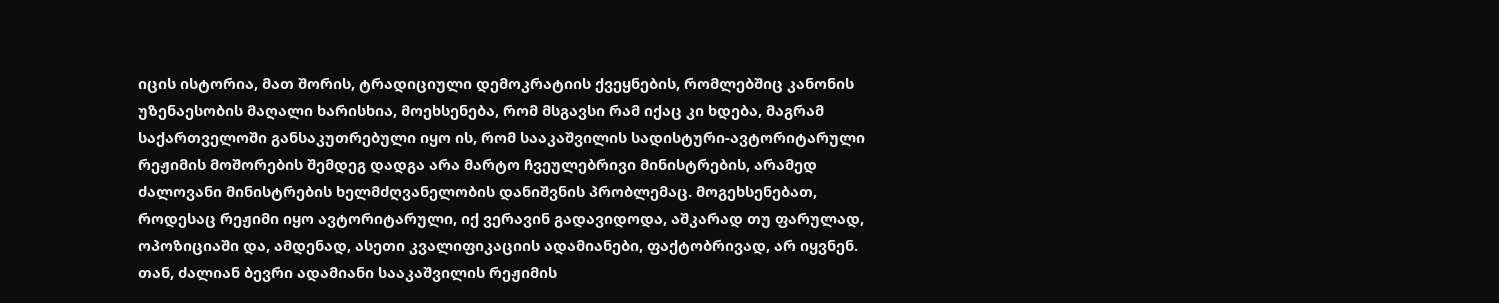იცის ისტორია, მათ შორის, ტრადიციული დემოკრატიის ქვეყნების, რომლებშიც კანონის უზენაესობის მაღალი ხარისხია, მოეხსენება, რომ მსგავსი რამ იქაც კი ხდება, მაგრამ საქართველოში განსაკუთრებული იყო ის, რომ სააკაშვილის სადისტური-ავტორიტარული რეჟიმის მოშორების შემდეგ დადგა არა მარტო ჩვეულებრივი მინისტრების, არამედ ძალოვანი მინისტრების ხელმძღვანელობის დანიშვნის პრობლემაც. მოგეხსენებათ, როდესაც რეჟიმი იყო ავტორიტარული, იქ ვერავინ გადავიდოდა, აშკარად თუ ფარულად, ოპოზიციაში და, ამდენად, ასეთი კვალიფიკაციის ადამიანები, ფაქტობრივად, არ იყვნენ. თან, ძალიან ბევრი ადამიანი სააკაშვილის რეჟიმის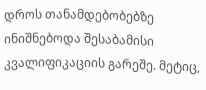დროს თანამდებობებზე ინიშნებოდა შესაბამისი კვალიფიკაციის გარეშე. მეტიც,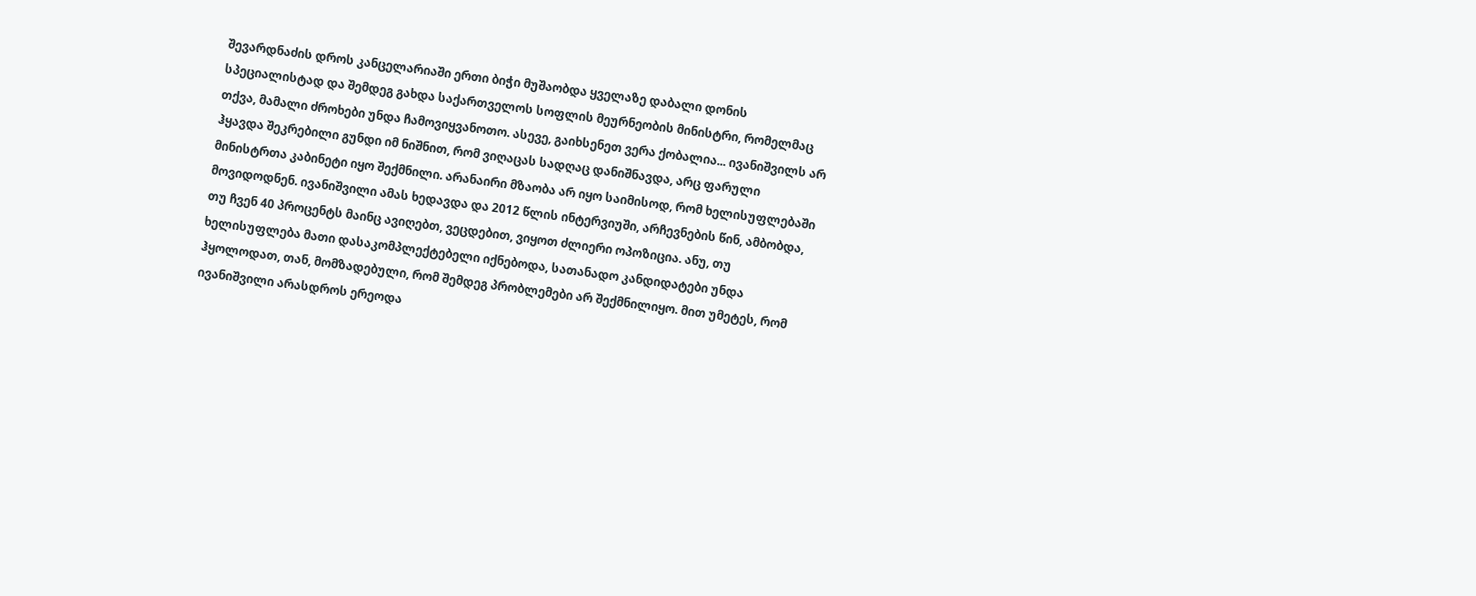შევარდნაძის დროს კანცელარიაში ერთი ბიჭი მუშაობდა ყველაზე დაბალი დონის სპეციალისტად და შემდეგ გახდა საქართველოს სოფლის მეურნეობის მინისტრი, რომელმაც თქვა, მამალი ძროხები უნდა ჩამოვიყვანოთო. ასევე, გაიხსენეთ ვერა ქობალია... ივანიშვილს არ ჰყავდა შეკრებილი გუნდი იმ ნიშნით, რომ ვიღაცას სადღაც დანიშნავდა, არც ფარული მინისტრთა კაბინეტი იყო შექმნილი. არანაირი მზაობა არ იყო საიმისოდ, რომ ხელისუფლებაში მოვიდოდნენ. ივანიშვილი ამას ხედავდა და 2012 წლის ინტერვიუში, არჩევნების წინ, ამბობდა, თუ ჩვენ 40 პროცენტს მაინც ავიღებთ, ვეცდებით, ვიყოთ ძლიერი ოპოზიცია. ანუ, თუ ხელისუფლება მათი დასაკომპლექტებელი იქნებოდა, სათანადო კანდიდატები უნდა ჰყოლოდათ, თან, მომზადებული, რომ შემდეგ პრობლემები არ შექმნილიყო. მით უმეტეს, რომ ივანიშვილი არასდროს ერეოდა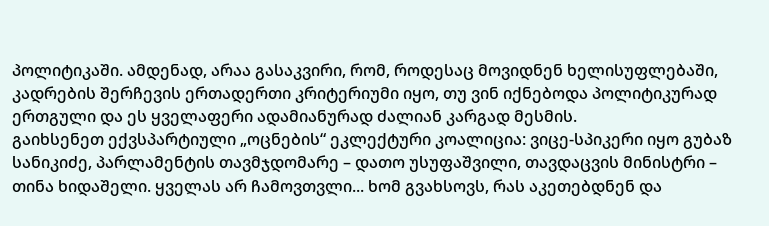პოლიტიკაში. ამდენად, არაა გასაკვირი, რომ, როდესაც მოვიდნენ ხელისუფლებაში, კადრების შერჩევის ერთადერთი კრიტერიუმი იყო, თუ ვინ იქნებოდა პოლიტიკურად ერთგული და ეს ყველაფერი ადამიანურად ძალიან კარგად მესმის.
გაიხსენეთ ექვსპარტიული „ოცნების“ ეკლექტური კოალიცია: ვიცე-სპიკერი იყო გუბაზ სანიკიძე, პარლამენტის თავმჯდომარე – დათო უსუფაშვილი, თავდაცვის მინისტრი – თინა ხიდაშელი. ყველას არ ჩამოვთვლი... ხომ გვახსოვს, რას აკეთებდნენ და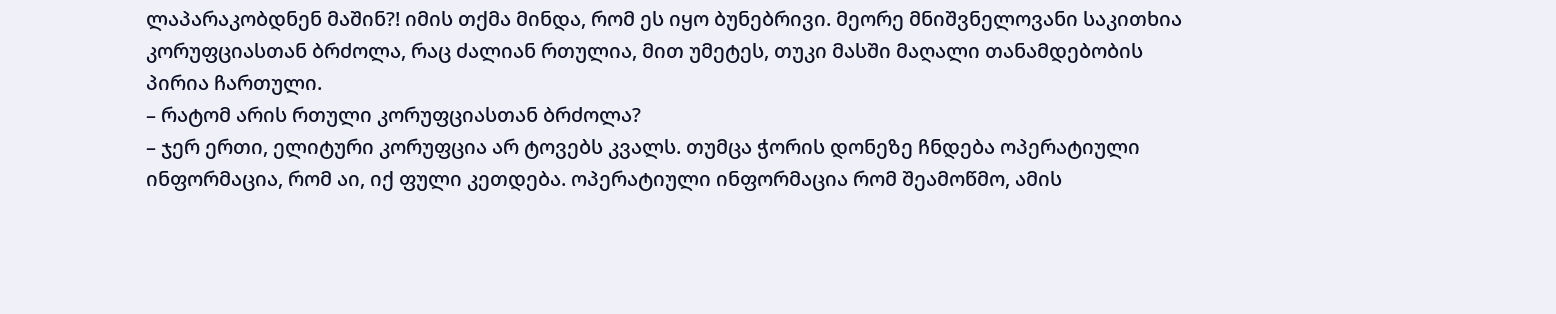ლაპარაკობდნენ მაშინ?! იმის თქმა მინდა, რომ ეს იყო ბუნებრივი. მეორე მნიშვნელოვანი საკითხია კორუფციასთან ბრძოლა, რაც ძალიან რთულია, მით უმეტეს, თუკი მასში მაღალი თანამდებობის პირია ჩართული.
– რატომ არის რთული კორუფციასთან ბრძოლა?
– ჯერ ერთი, ელიტური კორუფცია არ ტოვებს კვალს. თუმცა ჭორის დონეზე ჩნდება ოპერატიული ინფორმაცია, რომ აი, იქ ფული კეთდება. ოპერატიული ინფორმაცია რომ შეამოწმო, ამის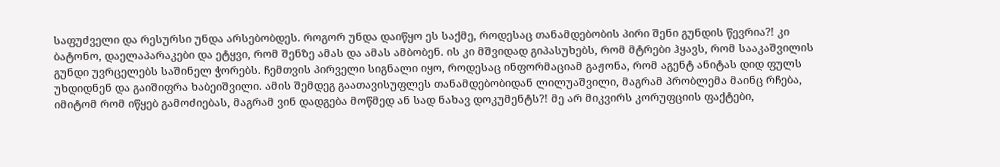საფუძველი და რესურსი უნდა არსებობდეს. როგორ უნდა დაიწყო ეს საქმე, როდესაც თანამდებობის პირი შენი გუნდის წევრია?! კი ბატონო, დაელაპარაკები და ეტყვი, რომ შენზე ამას და ამას ამბობენ. ის კი მშვიდად გიპასუხებს, რომ მტრები ჰყავს, რომ სააკაშვილის გუნდი უვრცელებს საშინელ ჭორებს. ჩემთვის პირველი სიგნალი იყო, როდესაც ინფორმაციამ გაჟონა, რომ აგენტ ანიტას დიდ ფულს უხდიდნენ და გაიშიფრა ხაბეიშვილი. ამის შემდეგ გაათავისუფლეს თანამდებობიდან ლილუაშვილი, მაგრამ პრობლემა მაინც რჩება, იმიტომ რომ იწყებ გამოძიებას, მაგრამ ვინ დადგება მოწმედ ან სად ნახავ დოკუმენტს?! მე არ მიკვირს კორუფციის ფაქტები,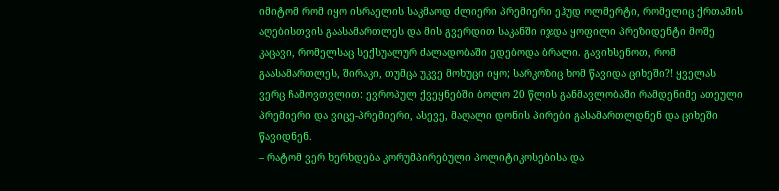იმიტომ რომ იყო ისრაელის საკმაოდ ძლიერი პრემიერი ეჰუდ ოლმერტი, რომელიც ქრთამის აღებისთვის გაასამართლეს და მის გვერდით საკანში იჯდა ყოფილი პრეზიდენტი მოშე კაცავი, რომელსაც სექსუალურ ძალადობაში ედებოდა ბრალი. გავიხსენოთ, რომ გაასამართლეს, შირაკი, თუმცა უკვე მოხუცი იყო; სარკოზიც ხომ წავიდა ციხეში?! ყველას ვერც ჩამოვთვლით: ევროპულ ქვეყნებში ბოლო 20 წლის განმავლობაში რამდენიმე ათეული პრემიერი და ვიცე-პრემიერი, ასევე, მაღალი დონის პირები გასამართლდნენ და ციხეში წავიდნენ.
– რატომ ვერ ხერხდება კორუმპირებული პოლიტიკოსებისა და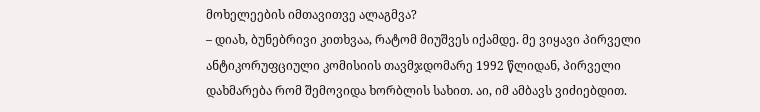მოხელეების იმთავითვე ალაგმვა?
– დიახ, ბუნებრივი კითხვაა, რატომ მიუშვეს იქამდე. მე ვიყავი პირველი ანტიკორუფციული კომისიის თავმჯდომარე 1992 წლიდან, პირველი დახმარება რომ შემოვიდა ხორბლის სახით. აი, იმ ამბავს ვიძიებდით.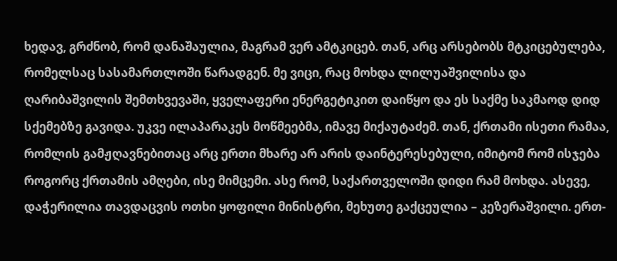ხედავ, გრძნობ, რომ დანაშაულია, მაგრამ ვერ ამტკიცებ. თან, არც არსებობს მტკიცებულება, რომელსაც სასამართლოში წარადგენ. მე ვიცი, რაც მოხდა ლილუაშვილისა და ღარიბაშვილის შემთხვევაში, ყველაფერი ენერგეტიკით დაიწყო და ეს საქმე საკმაოდ დიდ სქემებზე გავიდა. უკვე ილაპარაკეს მოწმეებმა, იმავე მიქაუტაძემ. თან, ქრთამი ისეთი რამაა, რომლის გამჟღავნებითაც არც ერთი მხარე არ არის დაინტერესებული, იმიტომ რომ ისჯება როგორც ქრთამის ამღები, ისე მიმცემი. ასე რომ, საქართველოში დიდი რამ მოხდა. ასევე, დაჭერილია თავდაცვის ოთხი ყოფილი მინისტრი, მეხუთე გაქცეულია – კეზერაშვილი. ერთ-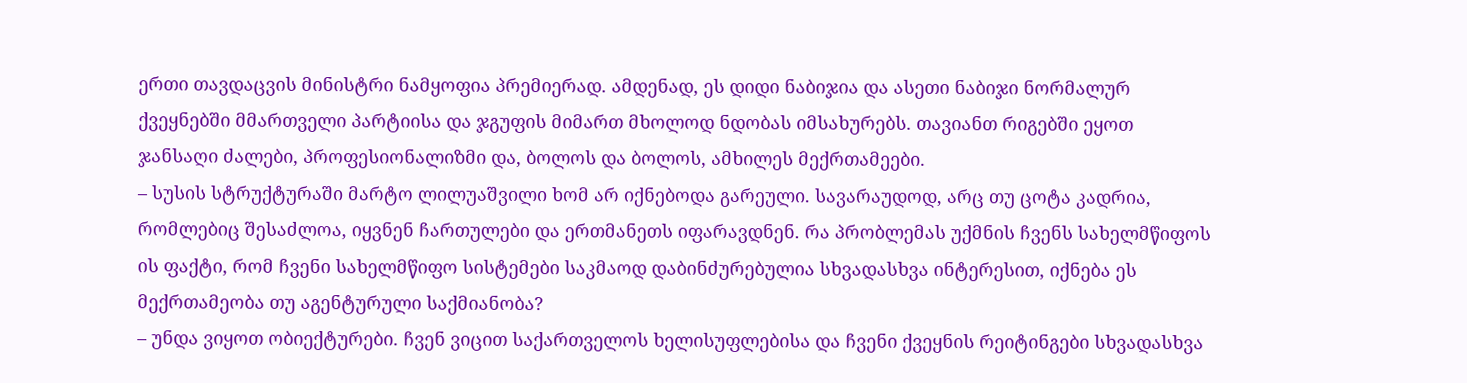ერთი თავდაცვის მინისტრი ნამყოფია პრემიერად. ამდენად, ეს დიდი ნაბიჯია და ასეთი ნაბიჯი ნორმალურ ქვეყნებში მმართველი პარტიისა და ჯგუფის მიმართ მხოლოდ ნდობას იმსახურებს. თავიანთ რიგებში ეყოთ ჯანსაღი ძალები, პროფესიონალიზმი და, ბოლოს და ბოლოს, ამხილეს მექრთამეები.
– სუსის სტრუქტურაში მარტო ლილუაშვილი ხომ არ იქნებოდა გარეული. სავარაუდოდ, არც თუ ცოტა კადრია, რომლებიც შესაძლოა, იყვნენ ჩართულები და ერთმანეთს იფარავდნენ. რა პრობლემას უქმნის ჩვენს სახელმწიფოს ის ფაქტი, რომ ჩვენი სახელმწიფო სისტემები საკმაოდ დაბინძურებულია სხვადასხვა ინტერესით, იქნება ეს მექრთამეობა თუ აგენტურული საქმიანობა?
– უნდა ვიყოთ ობიექტურები. ჩვენ ვიცით საქართველოს ხელისუფლებისა და ჩვენი ქვეყნის რეიტინგები სხვადასხვა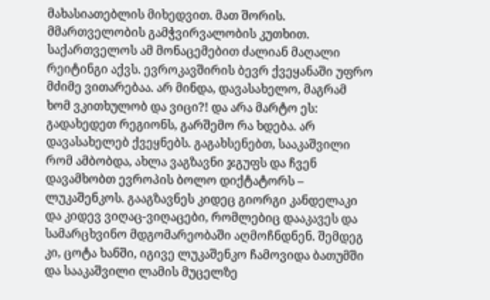მახასიათებლის მიხედვით. მათ შორის. მმართველობის გამჭვირვალობის კუთხით. საქართველოს ამ მონაცემებით ძალიან მაღალი რეიტინგი აქვს. ევროკავშირის ბევრ ქვეყანაში უფრო მძიმე ვითარებაა. არ მინდა, დავასახელო, მაგრამ ხომ ვკითხულობ და ვიცი?! და არა მარტო ეს: გადახედეთ რეგიონს, გარშემო რა ხდება. არ დავასახელებ ქვეყნებს. გაგახსენებთ, სააკაშვილი რომ ამბობდა, ახლა ვაგზავნი ჯგუფს და ჩვენ დავამხობთ ევროპის ბოლო დიქტატორს – ლუკაშენკოს. გააგზავნეს კიდეც გიორგი კანდელაკი და კიდევ ვიღაც-ვიღაცები, რომლებიც დააკავეს და სამარცხვინო მდგომარეობაში აღმოჩნდნენ. შემდეგ კი, ცოტა ხანში, იგივე ლუკაშენკო ჩამოვიდა ბათუმში და სააკაშვილი ლამის მუცელზე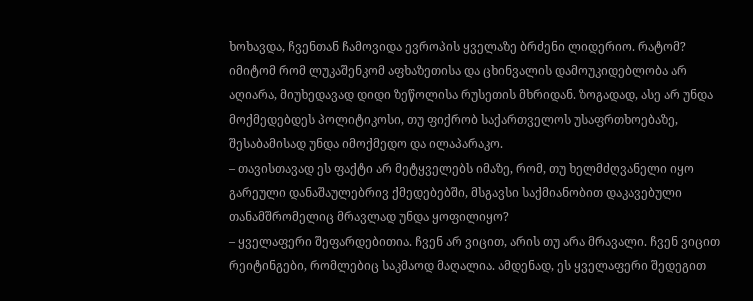ხოხავდა, ჩვენთან ჩამოვიდა ევროპის ყველაზე ბრძენი ლიდერიო. რატომ? იმიტომ რომ ლუკაშენკომ აფხაზეთისა და ცხინვალის დამოუკიდებლობა არ აღიარა, მიუხედავად დიდი ზეწოლისა რუსეთის მხრიდან. ზოგადად, ასე არ უნდა მოქმედებდეს პოლიტიკოსი, თუ ფიქრობ საქართველოს უსაფრთხოებაზე, შესაბამისად უნდა იმოქმედო და ილაპარაკო.
– თავისთავად ეს ფაქტი არ მეტყველებს იმაზე, რომ, თუ ხელმძღვანელი იყო გარეული დანაშაულებრივ ქმედებებში, მსგავსი საქმიანობით დაკავებული თანამშრომელიც მრავლად უნდა ყოფილიყო?
– ყველაფერი შეფარდებითია. ჩვენ არ ვიცით, არის თუ არა მრავალი. ჩვენ ვიცით რეიტინგები, რომლებიც საკმაოდ მაღალია. ამდენად, ეს ყველაფერი შედეგით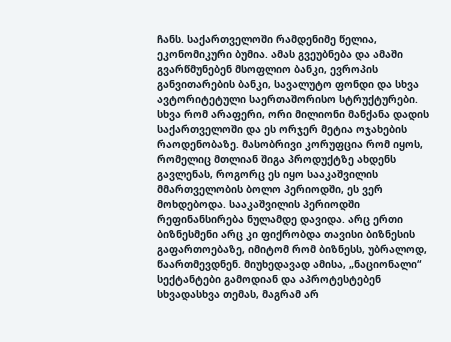ჩანს. საქართველოში რამდენიმე წელია, ეკონომიკური ბუმია. ამას გვეუბნება და ამაში გვარწმუნებენ მსოფლიო ბანკი, ევროპის განვითარების ბანკი, სავალუტო ფონდი და სხვა ავტორიტეტული საერთაშორისო სტრუქტურები. სხვა რომ არაფერი, ორი მილიონი მანქანა დადის საქართველოში და ეს ორჯერ მეტია ოჯახების რაოდენობაზე. მასობრივი კორუფცია რომ იყოს, რომელიც მთლიან შიგა პროდუქტზე ახდენს გავლენას, როგორც ეს იყო სააკაშვილის მმართველობის ბოლო პერიოდში, ეს ვერ მოხდებოდა. სააკაშვილის პერიოდში რეფინანსირება ნულამდე დავიდა. არც ერთი ბიზნესმენი არც კი ფიქრობდა თავისი ბიზნესის გაფართოებაზე, იმიტომ რომ ბიზნესს, უბრალოდ, წაართმევდნენ. მიუხედავად ამისა, „ნაციონალი“ სექტანტები გამოდიან და აპროტესტებენ სხვადასხვა თემას, მაგრამ არ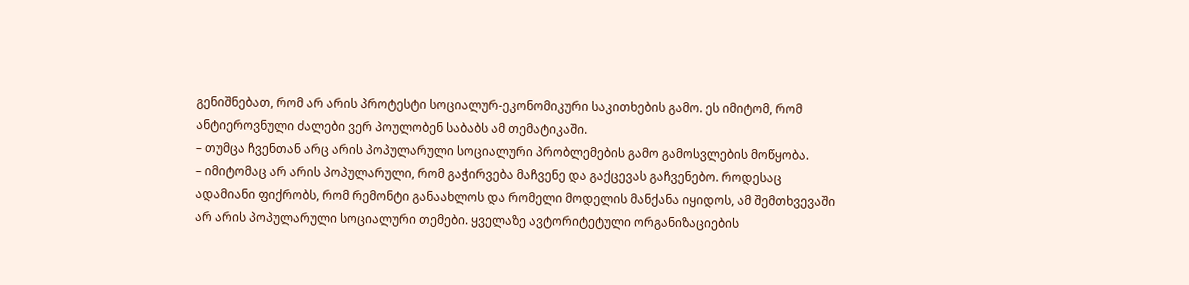გენიშნებათ, რომ არ არის პროტესტი სოციალურ-ეკონომიკური საკითხების გამო. ეს იმიტომ, რომ ანტიეროვნული ძალები ვერ პოულობენ საბაბს ამ თემატიკაში.
– თუმცა ჩვენთან არც არის პოპულარული სოციალური პრობლემების გამო გამოსვლების მოწყობა.
– იმიტომაც არ არის პოპულარული, რომ გაჭირვება მაჩვენე და გაქცევას გაჩვენებო. როდესაც ადამიანი ფიქრობს, რომ რემონტი განაახლოს და რომელი მოდელის მანქანა იყიდოს, ამ შემთხვევაში არ არის პოპულარული სოციალური თემები. ყველაზე ავტორიტეტული ორგანიზაციების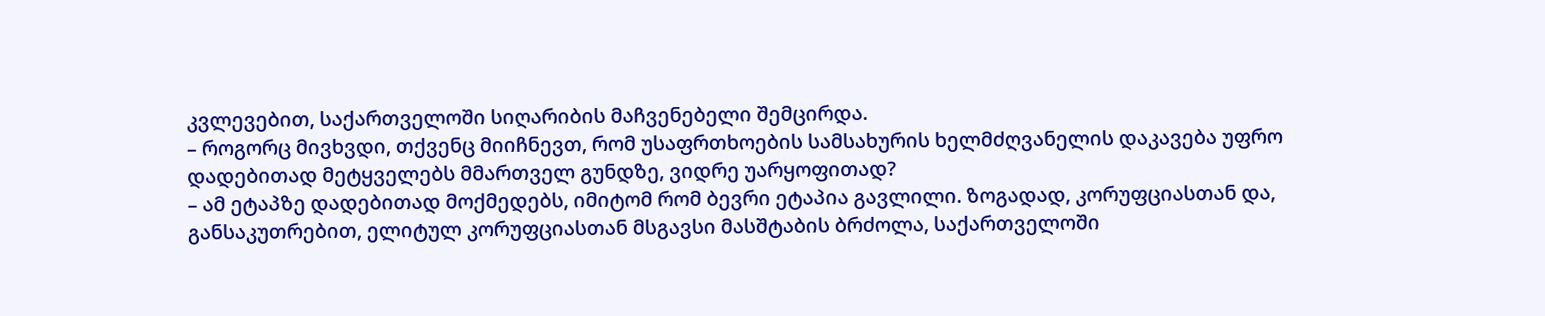კვლევებით, საქართველოში სიღარიბის მაჩვენებელი შემცირდა.
– როგორც მივხვდი, თქვენც მიიჩნევთ, რომ უსაფრთხოების სამსახურის ხელმძღვანელის დაკავება უფრო დადებითად მეტყველებს მმართველ გუნდზე, ვიდრე უარყოფითად?
– ამ ეტაპზე დადებითად მოქმედებს, იმიტომ რომ ბევრი ეტაპია გავლილი. ზოგადად, კორუფციასთან და, განსაკუთრებით, ელიტულ კორუფციასთან მსგავსი მასშტაბის ბრძოლა, საქართველოში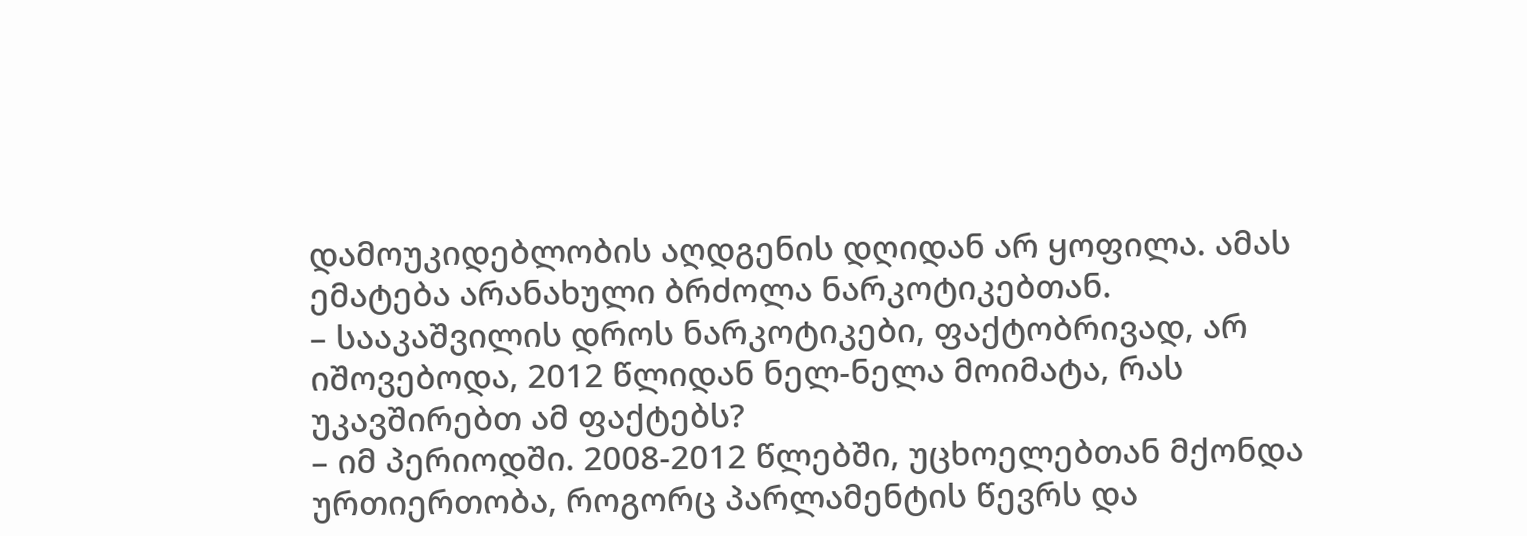დამოუკიდებლობის აღდგენის დღიდან არ ყოფილა. ამას ემატება არანახული ბრძოლა ნარკოტიკებთან.
– სააკაშვილის დროს ნარკოტიკები, ფაქტობრივად, არ იშოვებოდა, 2012 წლიდან ნელ-ნელა მოიმატა, რას უკავშირებთ ამ ფაქტებს?
– იმ პერიოდში. 2008-2012 წლებში, უცხოელებთან მქონდა ურთიერთობა, როგორც პარლამენტის წევრს და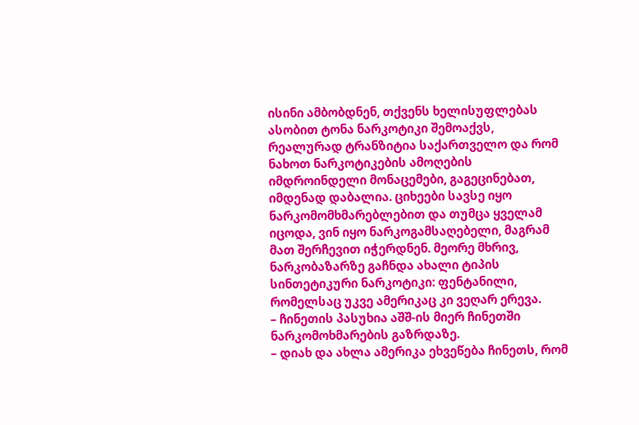ისინი ამბობდნენ, თქვენს ხელისუფლებას ასობით ტონა ნარკოტიკი შემოაქვს, რეალურად ტრანზიტია საქართველო და რომ ნახოთ ნარკოტიკების ამოღების იმდროინდელი მონაცემები, გაგეცინებათ, იმდენად დაბალია. ციხეები სავსე იყო ნარკომომხმარებლებით და თუმცა ყველამ იცოდა, ვინ იყო ნარკოგამსაღებელი, მაგრამ მათ შერჩევით იჭერდნენ. მეორე მხრივ, ნარკობაზარზე გაჩნდა ახალი ტიპის სინთეტიკური ნარკოტიკი: ფენტანილი, რომელსაც უკვე ამერიკაც კი ვეღარ ერევა.
– ჩინეთის პასუხია აშშ-ის მიერ ჩინეთში ნარკომოხმარების გაზრდაზე.
– დიახ და ახლა ამერიკა ეხვეწება ჩინეთს, რომ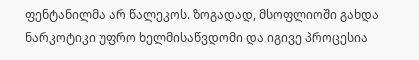ფენტანილმა არ წალეკოს. ზოგადად, მსოფლიოში გახდა ნარკოტიკი უფრო ხელმისაწვდომი და იგივე პროცესია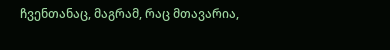ჩვენთანაც, მაგრამ, რაც მთავარია,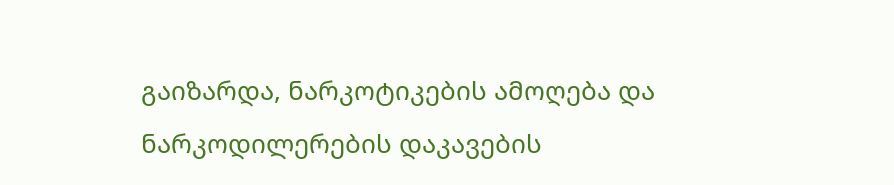გაიზარდა, ნარკოტიკების ამოღება და ნარკოდილერების დაკავების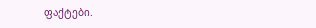ფაქტები.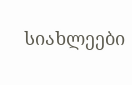სიახლეები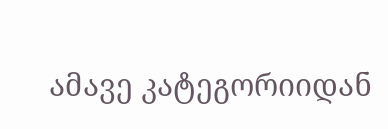ამავე კატეგორიიდან